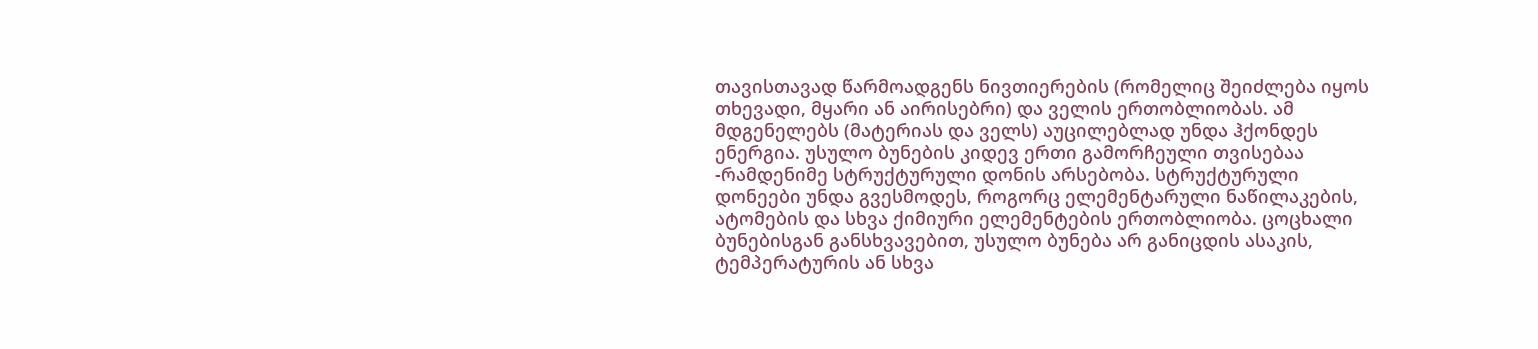თავისთავად წარმოადგენს ნივთიერების (რომელიც შეიძლება იყოს თხევადი, მყარი ან აირისებრი) და ველის ერთობლიობას. ამ მდგენელებს (მატერიას და ველს) აუცილებლად უნდა ჰქონდეს ენერგია. უსულო ბუნების კიდევ ერთი გამორჩეული თვისებაა -რამდენიმე სტრუქტურული დონის არსებობა. სტრუქტურული დონეები უნდა გვესმოდეს, როგორც ელემენტარული ნაწილაკების, ატომების და სხვა ქიმიური ელემენტების ერთობლიობა. ცოცხალი ბუნებისგან განსხვავებით, უსულო ბუნება არ განიცდის ასაკის, ტემპერატურის ან სხვა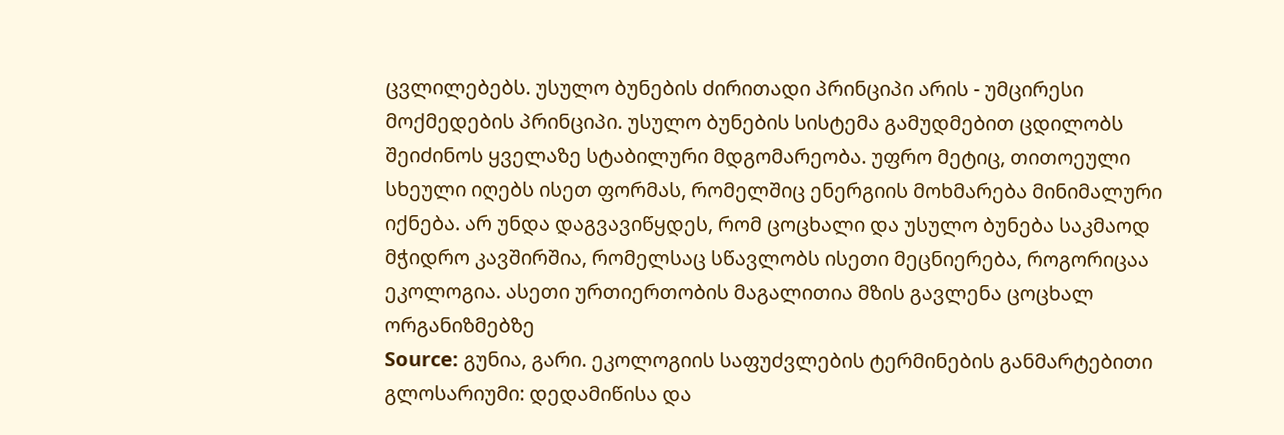ცვლილებებს. უსულო ბუნების ძირითადი პრინციპი არის - უმცირესი მოქმედების პრინციპი. უსულო ბუნების სისტემა გამუდმებით ცდილობს შეიძინოს ყველაზე სტაბილური მდგომარეობა. უფრო მეტიც, თითოეული სხეული იღებს ისეთ ფორმას, რომელშიც ენერგიის მოხმარება მინიმალური იქნება. არ უნდა დაგვავიწყდეს, რომ ცოცხალი და უსულო ბუნება საკმაოდ მჭიდრო კავშირშია, რომელსაც სწავლობს ისეთი მეცნიერება, როგორიცაა ეკოლოგია. ასეთი ურთიერთობის მაგალითია მზის გავლენა ცოცხალ ორგანიზმებზე
Source: გუნია, გარი. ეკოლოგიის საფუძვლების ტერმინების განმარტებითი გლოსარიუმი: დედამიწისა და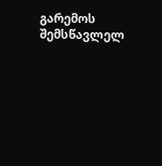გარემოს შემსწავლელ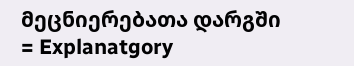მეცნიერებათა დარგში = Explanatgory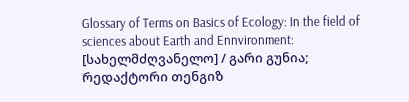Glossary of Terms on Basics of Ecology: In the field of sciences about Earth and Ennvironment: [სახელმძღვანელო] / გარი გუნია; რედაქტორი თენგიზ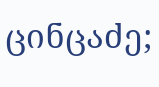ცინცაძე;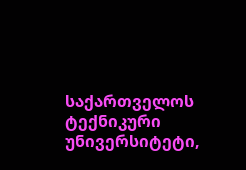საქართველოს ტექნიკური უნივერსიტეტი,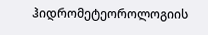ჰიდრომეტეოროლოგიის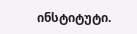ინსტიტუტი.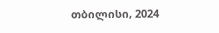თბილისი, 2024